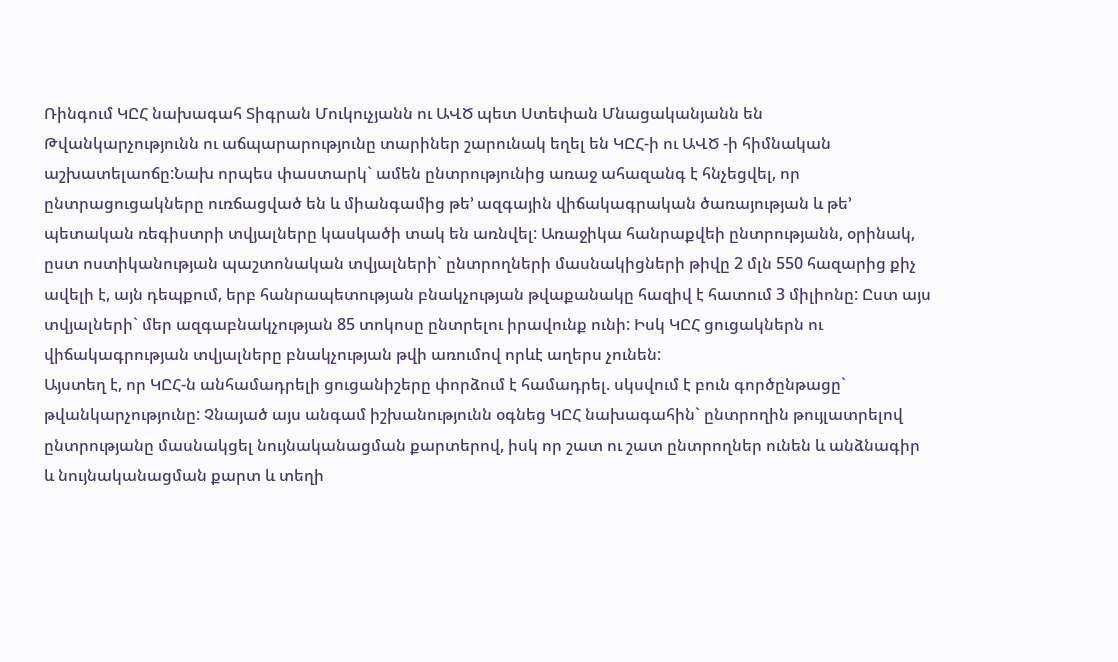Ռինգում ԿԸՀ նախագահ Տիգրան Մուկուչյանն ու ԱՎԾ պետ Ստեփան Մնացականյանն են
Թվանկարչությունն ու աճպարարությունը տարիներ շարունակ եղել են ԿԸՀ-ի ու ԱՎԾ -ի հիմնական աշխատելաոճը:Նախ որպես փաստարկ` ամեն ընտրությունից առաջ ահազանգ է հնչեցվել, որ ընտրացուցակները ուռճացված են և միանգամից թե’ ազգային վիճակագրական ծառայության և թե’ պետական ռեգիստրի տվյալները կասկածի տակ են առնվել: Առաջիկա հանրաքվեի ընտրությանն, օրինակ, ըստ ոստիկանության պաշտոնական տվյալների` ընտրողների մասնակիցների թիվը 2 մլն 550 հազարից քիչ ավելի է, այն դեպքում, երբ հանրապետության բնակչության թվաքանակը հազիվ է հատում 3 միլիոնը: Ըստ այս տվյալների` մեր ազգաբնակչության 85 տոկոսը ընտրելու իրավունք ունի: Իսկ ԿԸՀ ցուցակներն ու վիճակագրության տվյալները բնակչության թվի առումով որևէ աղերս չունեն:
Այստեղ է, որ ԿԸՀ-ն անհամադրելի ցուցանիշերը փորձում է համադրել. սկսվում է բուն գործընթացը` թվանկարչությունը: Չնայած այս անգամ իշխանությունն օգնեց ԿԸՀ նախագահին` ընտրողին թույլատրելով ընտրությանը մասնակցել նույնականացման քարտերով, իսկ որ շատ ու շատ ընտրողներ ունեն և անձնագիր և նույնականացման քարտ և տեղի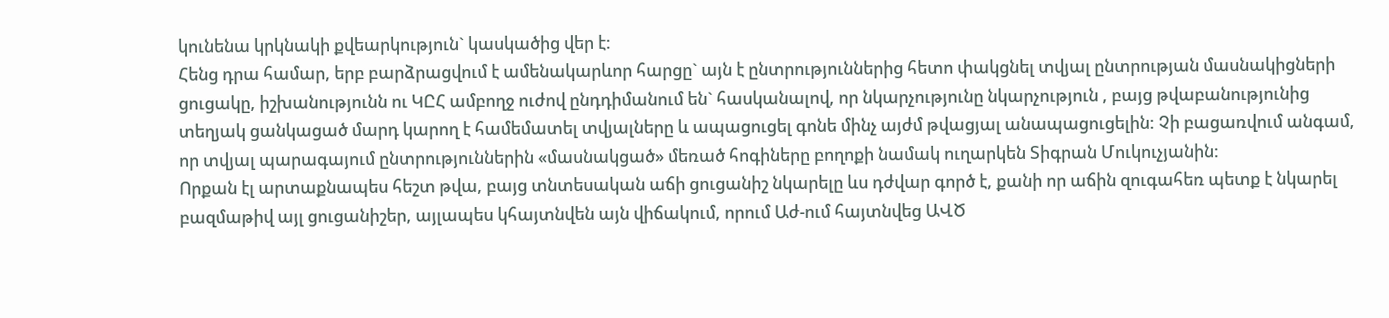կունենա կրկնակի քվեարկություն` կասկածից վեր է:
Հենց դրա համար, երբ բարձրացվում է ամենակարևոր հարցը` այն է ընտրություններից հետո փակցնել տվյալ ընտրության մասնակիցների ցուցակը, իշխանությունն ու ԿԸՀ ամբողջ ուժով ընդդիմանում են` հասկանալով, որ նկարչությունը նկարչություն , բայց թվաբանությունից տեղյակ ցանկացած մարդ կարող է համեմատել տվյալները և ապացուցել գոնե մինչ այժմ թվացյալ անապացուցելին: Չի բացառվում անգամ, որ տվյալ պարագայում ընտրություններին «մասնակցած» մեռած հոգիները բողոքի նամակ ուղարկեն Տիգրան Մուկուչյանին:
Որքան էլ արտաքնապես հեշտ թվա, բայց տնտեսական աճի ցուցանիշ նկարելը ևս դժվար գործ է, քանի որ աճին զուգահեռ պետք է նկարել բազմաթիվ այլ ցուցանիշեր, այլապես կհայտնվեն այն վիճակում, որում Աժ-ում հայտնվեց ԱՎԾ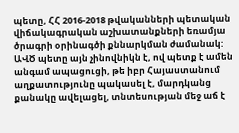պետը, ՀՀ 2016-2018 թվականների պետական վիճակագրական աշխատանքների եռամյա ծրագրի օրինագծի քննարկման ժամանակ:
ԱՎԾ պետը այն չինովնիկն է, ով պետք է ամեն անգամ ապացուցի, թե իբր Հայաստանում աղքատությունը պակասել է, մարդկանց քանակը ավելացել, տնտեսության մեջ աճ է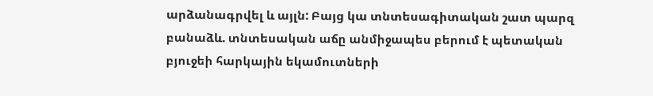արձանագրվել և այլն: Բայց կա տնտեսագիտական շատ պարզ բանաձև. տնտեսական աճը անմիջապես բերում է պետական բյուջեի հարկային եկամուտների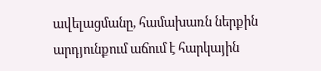ավելացմանը, համախառն ներքին արդյունքում աճում է հարկային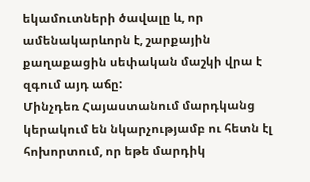եկամուտների ծավալը և, որ ամենակարևորն է, շարքային քաղաքացին սեփական մաշկի վրա է զգում այդ աճը:
Մինչդեռ Հայաստանում մարդկանց կերակում են նկարչությամբ ու հետն էլ հոխորտում, որ եթե մարդիկ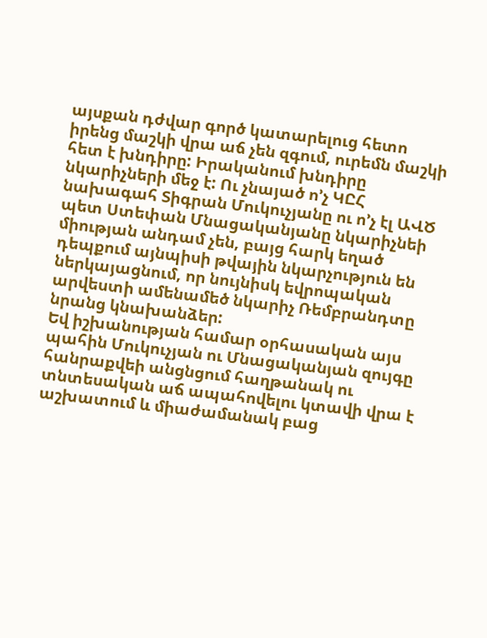այսքան դժվար գործ կատարելուց հետո իրենց մաշկի վրա աճ չեն զգում, ուրեմն մաշկի հետ է խնդիրը: Իրականում խնդիրը նկարիչների մեջ է: Ու չնայած ո’չ ԿԸՀ նախագահ Տիգրան Մուկուչյանը ու ո’չ էլ ԱՎԾ պետ Ստեփան Մնացականյանը նկարիչնեի միության անդամ չեն, բայց հարկ եղած դեպքում այնպիսի թվային նկարչություն են ներկայացնում, որ նույնիսկ եվրոպական արվեստի ամենամեծ նկարիչ Ռեմբրանդտը նրանց կնախանձեր:
Եվ իշխանության համար օրհասական այս պահին Մուկուչյան ու Մնացականյան զույգը հանրաքվեի անցնցում հաղթանակ ու տնտեսական աճ ապահովելու կտավի վրա է աշխատում և միաժամանակ բաց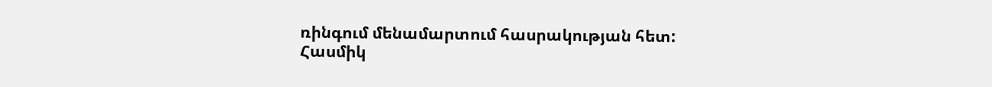ռինգում մենամարտում հասրակության հետ:
Հասմիկ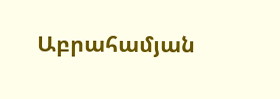Աբրահամյան